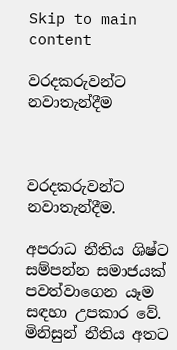Skip to main content

වරදකරුවන්ට නවාතැන්දීම



වරදකරුවන්ට නවාතැන්දීම.

අපරාධ නීතිය ශිෂ්ට සම්පන්න සමාජයක් පවත්වාගෙන යෑම සඳහා උපකාර වේ.  මිනිසුන් නීතිය අතට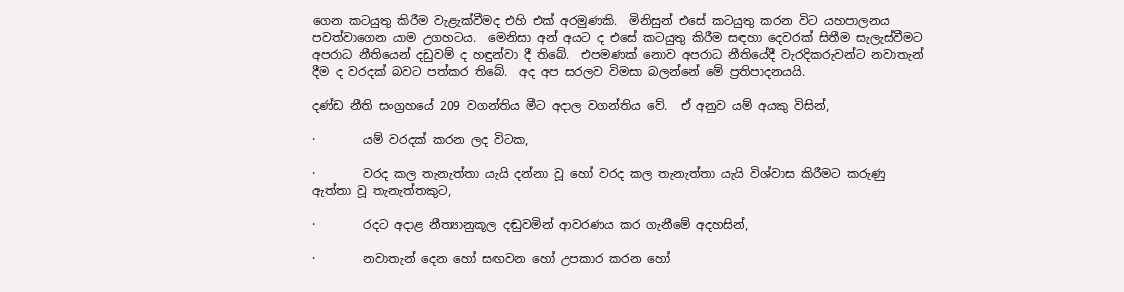ගෙන කටයුතු කිරීම වැළැක්වීමද එහි එක් අරමුණකි.  මිනිසුන් එසේ කටයුතු කරන විට යහපාලනය පවත්වාගෙන යාම උගහටය.  මෙනිසා අන් අයට ද එසේ කටයුතු කිරීම සඳහා දෙවරක් සිතීම සැලැස්වීමට අපරාධ නීතියෙන් දඩුවම් ද හඳුන්වා දී තිබේ.  එපමණක් නොව අපරාධ නීතියේදී වැරදිකරුවන්ට නවාතැන් දීම ද වරදක් බවට පත්කර තිබේ.  අද අප සරලව විමසා බලන්නේ මේ ප්‍රතිපාදනයයි.

දණ්ඩ නීති සංග්‍රහයේ 209 වගන්තිය මීට අදාල වගන්තිය වේ.  ඒ අනුව යම් අයකු විසින්,

·        යම් වරදක් කරන ලද විටක,

·        වරද කල තැනැත්තා යැයි දන්නා වූ හෝ වරද කල තැනැත්තා යැයි විශ්වාස කිරීමට කරුණු ඇත්තා වූ තැනැත්තකුට,

·        රදට අදාළ නීත්‍යානුකූල දඬුවමින් ආවරණය කර ගැනීමේ අදහසින්,

·        නවාතැන් දෙන හෝ සඟවන හෝ උපකාර කරන හෝ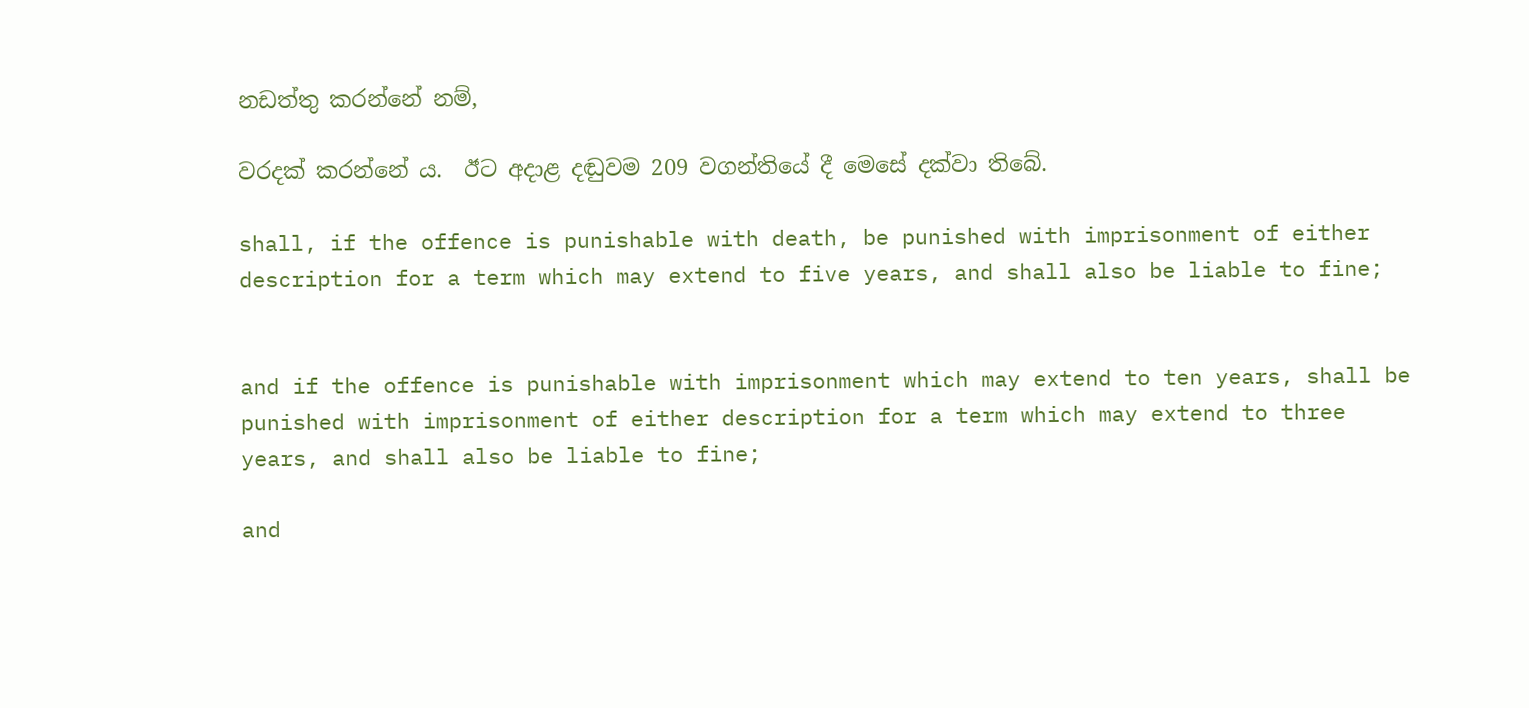නඩත්තු කරන්නේ නම්,

වරදක් කරන්නේ ය.  ඊට අදාළ දඬුවම 209 වගන්තියේ දී මෙසේ දක්වා තිබේ.

shall, if the offence is punishable with death, be punished with imprisonment of either description for a term which may extend to five years, and shall also be liable to fine;


and if the offence is punishable with imprisonment which may extend to ten years, shall be punished with imprisonment of either description for a term which may extend to three years, and shall also be liable to fine;

and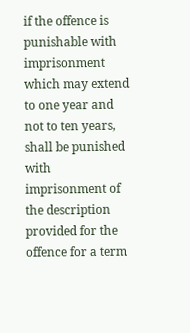if the offence is punishable with imprisonment which may extend to one year and not to ten years, shall be punished with imprisonment of the description provided for the offence for a term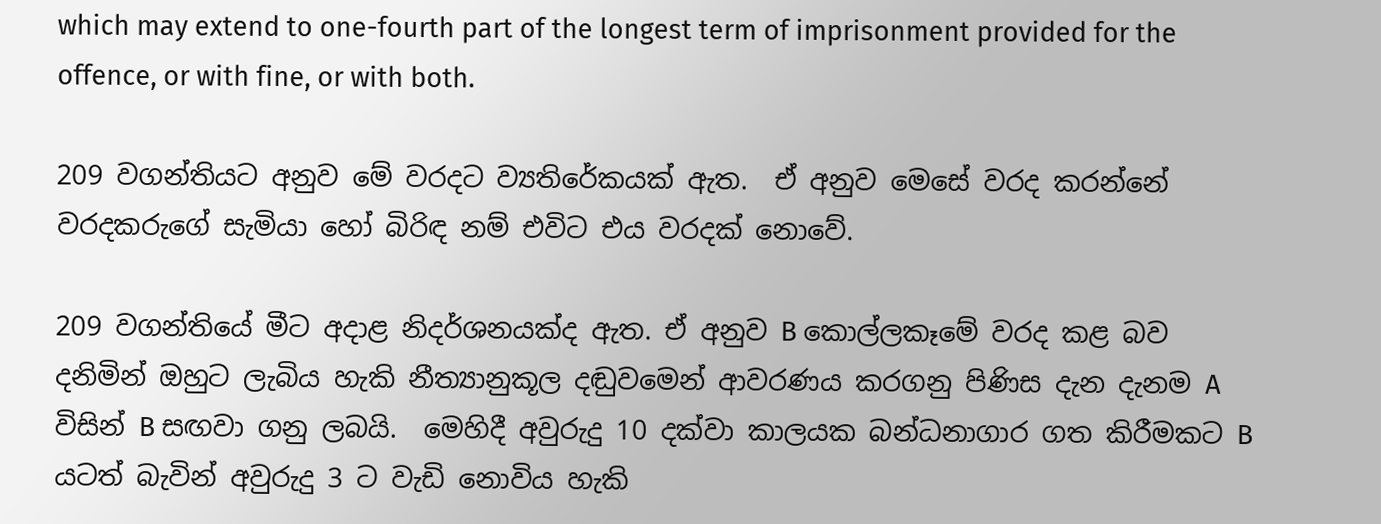which may extend to one-fourth part of the longest term of imprisonment provided for the offence, or with fine, or with both.

209 වගන්තියට අනුව මේ වරදට ව්‍යතිරේකයක් ඇත.  ඒ අනුව මෙසේ වරද කරන්නේ වරදකරුගේ සැමියා හෝ බිරිඳ නම් එවිට එය වරදක් නොවේ.

209 වගන්තියේ මීට අදාළ නිදර්ශනයක්ද ඇත. ඒ අනුව B කොල්ලකෑමේ වරද කළ බව දනිමින් ඔහුට ලැබිය හැකි නීත්‍යානුකූල දඬුවමෙන් ආවරණය කරගනු පිණිස දැන දැනම A විසින් B සඟවා ගනු ලබයි.  මෙහිදී අවුරුදු 10 දක්වා කාලයක බන්ධනාගාර ගත කිරීමකට B යටත් බැවින් අවුරුදු 3 ට වැඩි නොවිය හැකි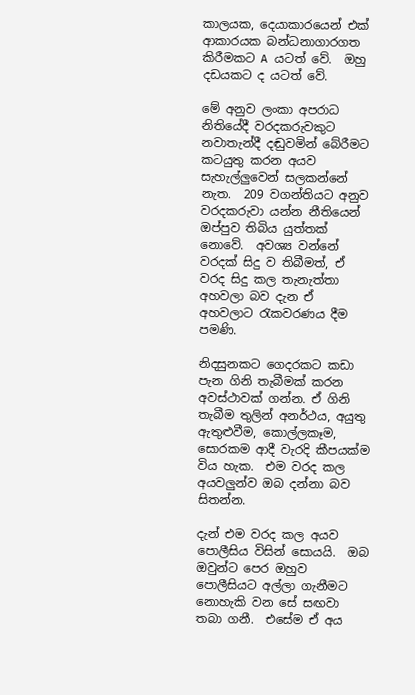කාලයක, දෙයාකාරයෙන් එක් ආකාරයක බන්ධනාගාරගත කිරීමකට A යටත් වේ.  ඔහු දඩයකට ද යටත් වේ.

මේ අනුව ලංකා අපරාධ නිතියේදී වරදකරුවකුට නවාතැන්දී දඬුවමින් බේරීමට කටයුතු කරන අයව සැහැල්ලුවෙන් සලකන්නේ නැත.  209 වගන්තියට අනුව වරදකරුවා යන්න නීතියෙන් ඔප්පුව තිබිය යුත්තක් නොවේ.  අවශ්‍ය වන්නේ වරදක් සිදු ව තිබීමත්, ඒ වරද සිදු කල තැනැත්තා අහවලා බව දැන ඒ අහවලාට රැකවරණය දීම පමණි.

නිදසුනකට ගෙදරකට කඩා පැන ගිනි තැබීමක් කරන අවස්ථාවක් ගන්න. ඒ ගිනි තැබීම තුලින් අනර්ථය, අයුතු ඇතුළුවීම, කොල්ලකෑම, සොරකම ආදී වැරදි කීපයක්ම විය හැක.  එම වරද කල අයවලුන්ව ඔබ දන්නා බව සිතන්න.

දැන් එම වරද කල අයව පොලීසිය විසින් සොයයි.  ඔබ ඔවුන්ට පෙර ඔහුව පොලීසියට අල්ලා ගැනීමට නොහැකි වන සේ සඟවා තබා ගනී.  එසේම ඒ අය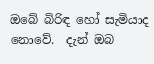ඔබේ බිරිඳ හෝ සැමියාද නොවේ.  දැන් ඔබ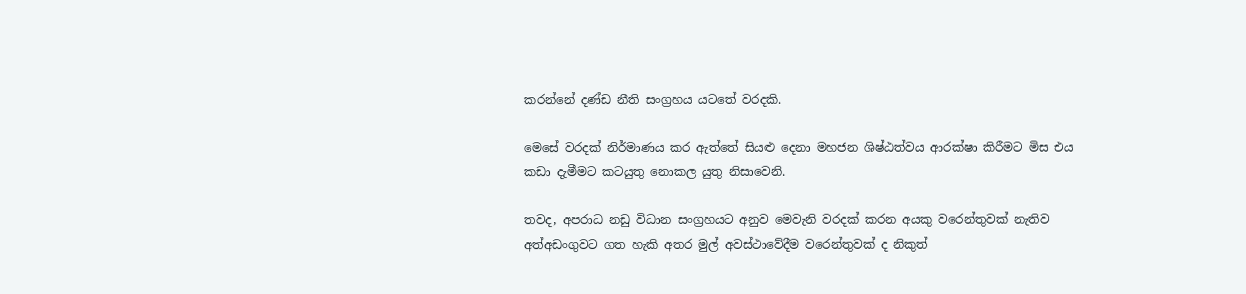කරන්නේ දණ්ඩ නීති සංග්‍රහය යටතේ වරදකි.

මෙසේ වරදක් නිර්මාණය කර ඇත්තේ සියළු දෙනා මහජන ශිෂ්ඨත්වය ආරක්ෂා කිරීමට මිස එය කඩා දැමීමට කටයුතු නොකල යුතු නිසාවෙනි.

තවද, අපරාධ නඩු විධාන සංග්‍රහයට අනුව මෙවැනි වරදක් කරන අයකු වරෙන්තුවක් නැතිව අත්අඩංගුවට ගත හැකි අතර මුල් අවස්ථාවේදීම වරෙන්තුවක් ද නිකුත්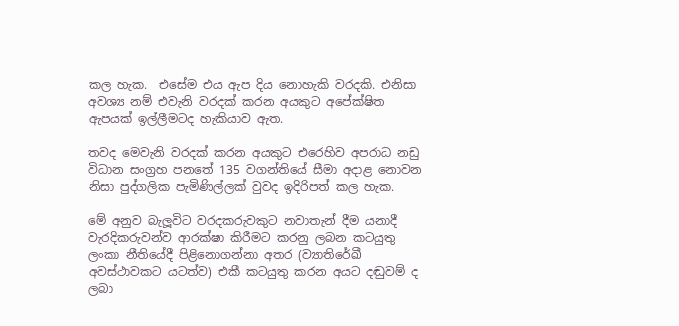කල හැක.  එසේම එය ඇප දිය නොහැකි වරදකි. එනිසා අවශ්‍ය නම් එවැනි වරදක් කරන අයකුට අපේක්ෂිත ඇපයක් ඉල්ලීමටද හැකියාව ඇත.

තවද මෙවැනි වරදක් කරන අයකුට එරෙහිව අපරාධ නඩු විධාන සංග්‍රහ පනතේ 135 වගන්තියේ සීමා අදාළ නොවන නිසා පුද්ගලික පැමිණිල්ලක් වුවද ඉදිරිපත් කල හැක.

මේ අනුව බැලූවිට වරදකරුවකුට නවාතැන් දීම යනාදී වැරදිකරුවන්ව ආරක්ෂා කිරීමට කරනු ලබන කටයුතු ලංකා නීතියේදී පිළිනොගන්නා අතර (ව්‍යාතිරේඛී අවස්ථාවකට යටත්ව) එකී කටයුතු කරන අයට දඬුවම් ද ලබා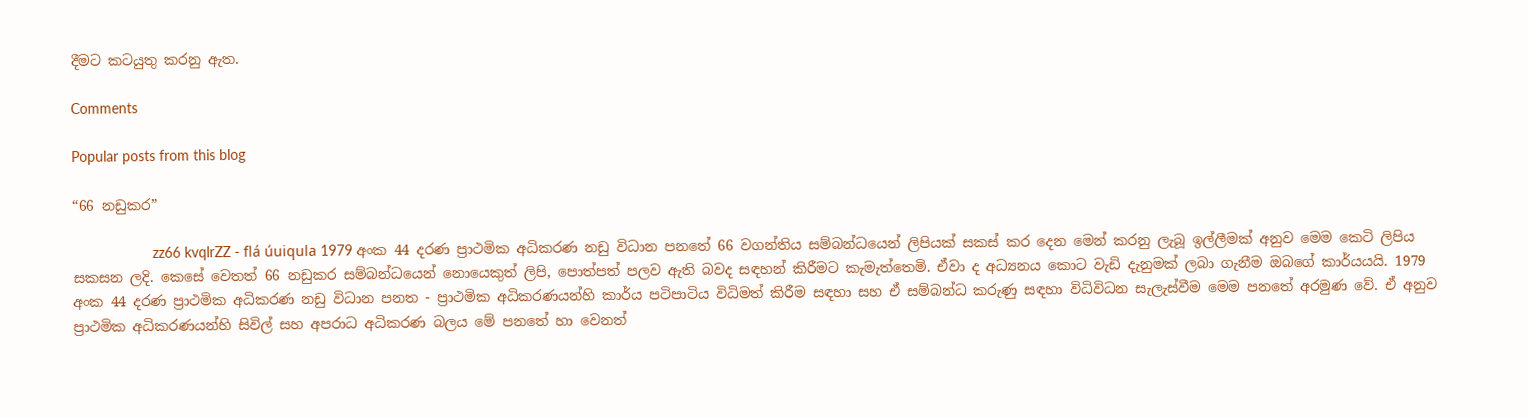දීමට කටයුතු කරනු ඇත.

Comments

Popular posts from this blog

“66 නඩුකර”

                    zz66 kvqlrZZ - flá úuiqula 1979 අංක 44 දරණ ප්‍රාථමික අධිකරණ නඩු විධාන පනතේ 66 වගන්තිය සම්බන්ධයෙන් ලිපියක් සකස් කර දෙන මෙන් කරනු ලැබූ ඉල්ලීමක් අනුව මෙම කෙටි ලිපිය සකසන ලදි. කෙසේ වෙතත් 66 නඩුකර සම්බන්ධයෙන් නොයෙකුත් ලිපි, පොත්පත් පලව ඇති බවද සඳහන් කිරීමට කැමැත්තෙමි. ඒවා ද අධ්‍යනය කොට වැඩි දැනුමක් ලබා ගැනීම ඔබගේ කාර්යයයි. 1979 අංක 44 දරණ ප්‍රාථමික අධිකරණ නඩු විධාන පනත - ප්‍රාථමික අධිකරණයන්හි කාර්ය පටිපාටිය විධිමත් කිරීම සඳහා සහ ඒ සම්බන්ධ කරුණු සඳහා විධිවිධන සැලැස්වීම මෙම පනතේ අරමුණ වේ. ඒ අනුව ප්‍රාථමික අධිකරණයන්හි සිවිල් සහ අපරාධ අධිකරණ බලය මේ පනතේ හා වෙනත්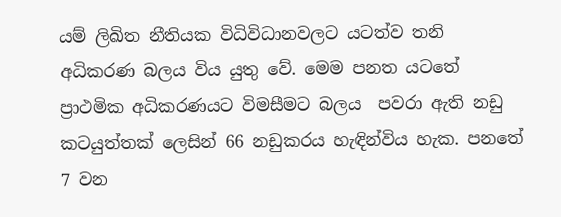යම් ලිඛිත නීතියක විධිවිධානවලට යටත්ව තනි අධිකරණ බලය විය යුතු වේ. මෙම පනත යටතේ ප්‍රාථමික අධිකරණයට විමසීමට බලය  පවරා ඇති නඩු කටයුත්තක් ලෙසින් 66 නඩුකරය හැඳින්විය හැක. පනතේ 7 වන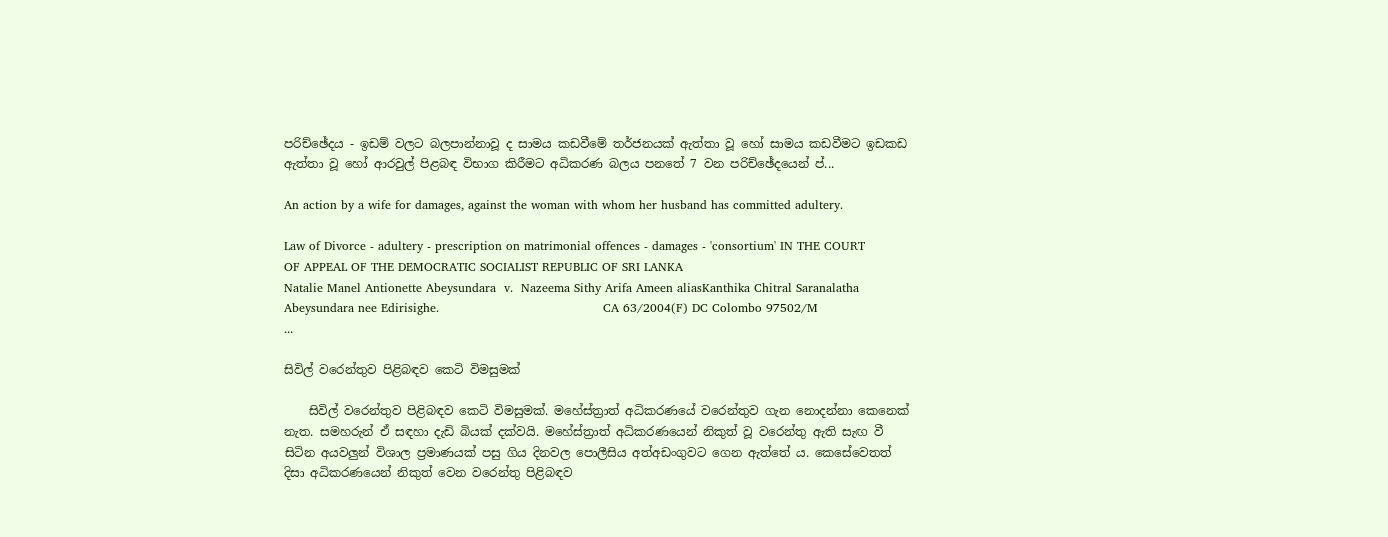පරිච්ඡේදය - ඉඩම් වලට බලපාන්නාවූ ද සාමය කඩවීමේ තර්ජනයක් ඇත්තා වූ හෝ සාමය කඩවීමට ඉඩකඩ ඇත්තා වූ හෝ ආරවුල් පිළබඳ විභාග කිරීමට අධිකරණ බලය පනතේ 7 වන පරිච්ඡේදයෙන් ප්...

An action by a wife for damages, against the woman with whom her husband has committed adultery.

Law of Divorce - adultery - prescription on matrimonial offences - damages - 'consortium' IN THE COURT OF APPEAL OF THE DEMOCRATIC SOCIALIST REPUBLIC OF SRI LANKA                                                 Natalie Manel Antionette Abeysundara  v.  Nazeema Sithy Arifa Ameen aliasKanthika Chitral Saranalatha Abeysundara nee Edirisighe.                                         CA 63/2004(F) DC Colombo 97502/M                       ...

සිවිල් වරෙන්තුව පිළිබඳව කෙටි විමසුමක්

    සිවිල් වරෙන්තුව පිළිබඳව කෙටි විමසුමක්. මහේස්ත්‍රාත් අධිකරණයේ වරෙන්තුව ගැන නොදන්නා කෙනෙක් නැත. සමහරුන් ඒ සඳහා දැඩි බියක් දක්වයි. මහේස්ත්‍රාත් අධිකරණයෙන් නිකුත් වූ වරෙන්තු ඇති සැඟ වී සිටින අයවලුන් විශාල ප්‍රමාණයක් පසු ගිය දිනවල පොලීසිය අත්අඩංගුවට ගෙන ඇත්තේ ය. කෙසේවෙතත් දිසා අධිකරණයෙන් නිකුත් වෙන වරෙන්තු පිළිබඳව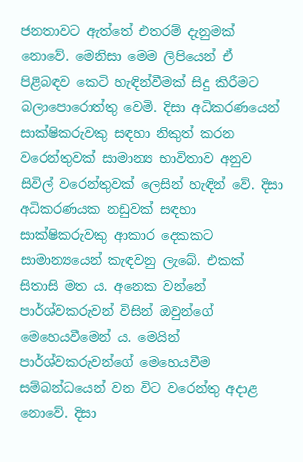ජනතාවට ඇත්තේ එතරම් දැනුමක් නොවේ. මෙනිසා මෙම ලිපියෙන් ඒ පිළිබඳව කෙටි හැඳින්වීමක් සිදු කිරීමට බලාපොරොත්තු වෙමි. දිසා අධිකරණයෙන් සාක්ෂිකරුවකු සඳහා නිකුත් කරන වරෙන්තුවක් සාමාන්‍ය භාවිතාව අනුව සිවිල් වරෙන්තුවක් ලෙසින් හැඳින් වේ. දිසා අධිකරණයක නඩුවක් සඳහා සාක්ෂිකරුවකු ආකාර දෙකකට සාමාන්‍යයෙන් කැඳවනු ලැබේ. එකක් සිතාසි මත ය. අනෙක වන්නේ පාර්ශ්වකරුවන් විසින් ඔවුන්ගේ මෙහෙයවීමෙන් ය. මෙයින් පාර්ශ්වකරුවන්ගේ මෙහෙයවීම සම්බන්ධයෙන් වන විට වරෙන්තු අදාළ නොවේ. දිසා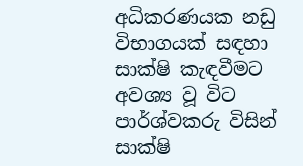අධිකරණයක නඩු විභාගයක් සඳහා සාක්ෂි කැඳවීමට අවශ්‍ය වූ විට පාර්ශ්වකරු විසින් සාක්ෂි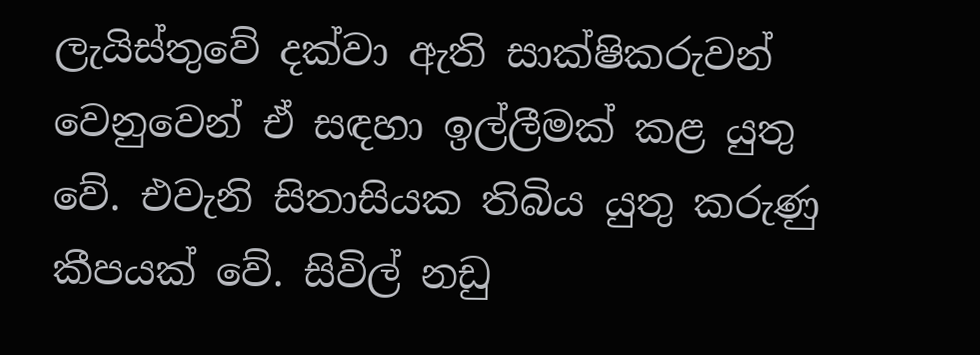ලැයිස්තුවේ දක්වා ඇති සාක්ෂිකරුවන් වෙනුවෙන් ඒ සඳහා ඉල්ලීමක් කළ යුතු වේ. එවැනි සිතාසියක තිබිය යුතු කරුණු කීපයක් වේ. සිවිල් නඩු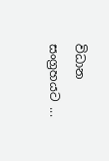විධාන සංග්‍රහයට ...